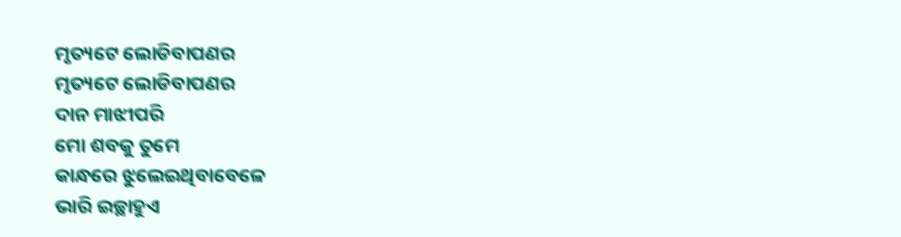ମୃତ୍ୟଟେ ଲୋଡିବାପଣର
ମୃତ୍ୟଟେ ଲୋଡିବାପଣର
ଦାନ ମାଝୀପରି
ମୋ ଶବକୁ ତୁମେ
କାନ୍ଧରେ ଝୁଲେଇଥିବାବେଳେ
ଭାରି ଇଚ୍ଛାହୁଏ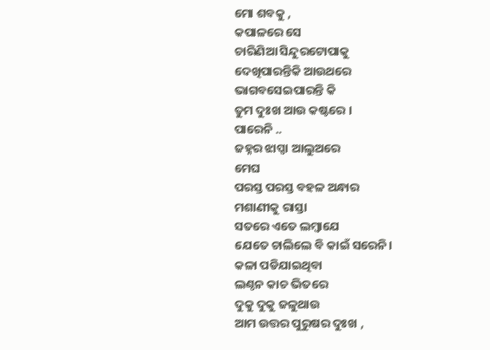ମୋ ଶବକୁ ,
କପାଳରେ ସେ
ଚାରିଣିଆ ସିନ୍ଦୁରଟୋପାକୁ
ଦେଖିପାରନ୍ତିକି ଆଉଥରେ
ଭାଗବସେଇପାରନ୍ତି କି
ତୁମ ଦୁଃଖ ଆଉ କଷ୍ଟରେ ।
ପାରେନି ..
ଜହ୍ନର ଝାପ୍ସା ଆଲୁଅରେ
ମେଘ
ପରସ୍ତ ପରସ୍ତ ବହଳ ଅନ୍ଧାର
ମଶାଣୀକୁ ରାସ୍ତା
ସତରେ ଏତେ ଲମ୍ବାଯେ
ଯେତେ ଚାଲିଲେ ବି କାଇଁ ସରେନି।
କଳା ପଡିଯାଇଥିବା
ଲଣ୍ଠନ କାଚ ଭିତରେ
ଦୁକୁ ଦୁକୁ ଜଳୁଥାଉ
ଆମ ଉତ୍ତର ପୁରୁଷର ଦୁଃଖ ,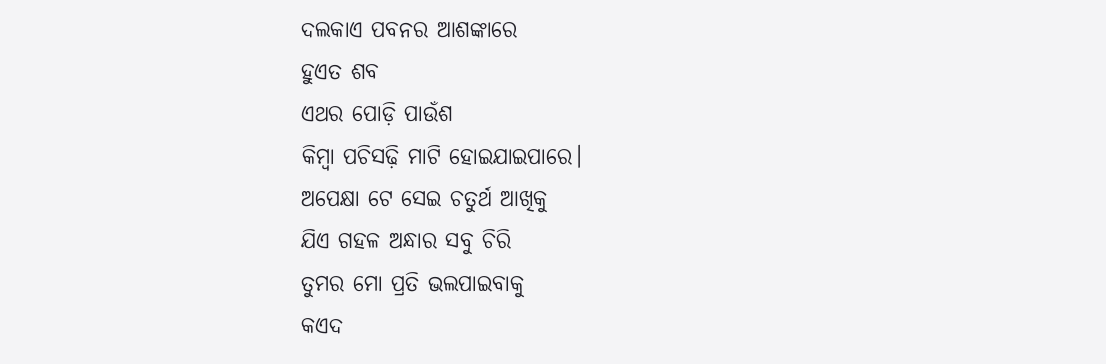ଦଲକାଏ ପବନର ଆଶଙ୍କାରେ
ହୁଏତ ଶବ
ଏଥର ପୋଡ଼ି ପାଉଁଶ
କିମ୍ବା ପଚିସଢ଼ି ମାଟି ହୋଇଯାଇପାରେ।
ଅପେକ୍ଷା ଟେ ସେଇ ଚତୁର୍ଥ ଆଖିକୁ
ଯିଏ ଗହଳ ଅନ୍ଧାର ସବୁ ଚିରି
ତୁମର ମୋ ପ୍ରତି ଭଲପାଇବାକୁ
କଏଦ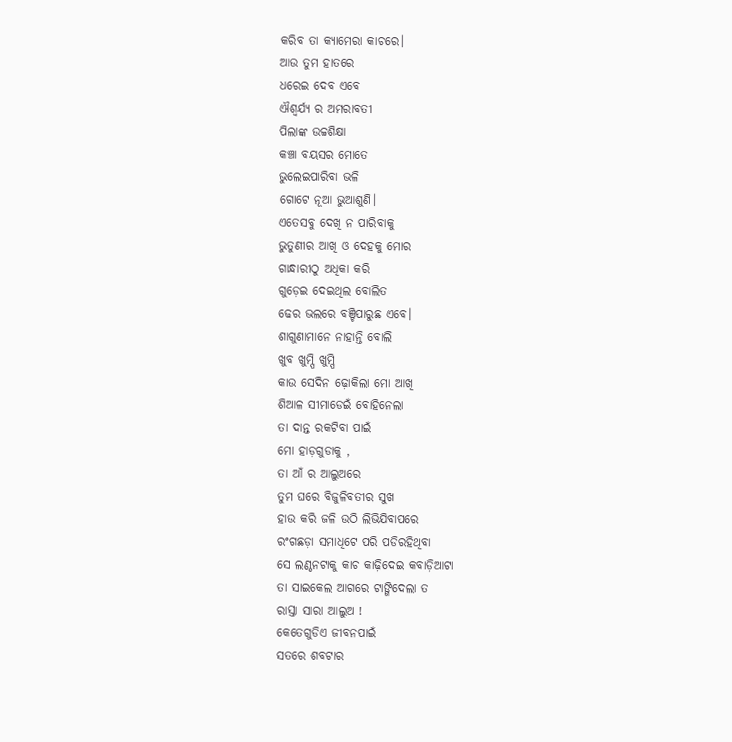କରିବ ତା କ୍ୟାମେରା କାଚରେ।
ଆଉ ତୁମ ହାତରେ
ଧରେଇ ଦେବ ଏବେ
ଐଶ୍ୱର୍ଯ୍ୟ ର ଅମରାବତୀ
ପିଲାଙ୍କ ଉଚ୍ଚଶିକ୍ଷା
କଞ୍ଚା ବୟସର ମୋତେ
ଭୁଲେଇପାରିବା ଭଳି
ଗୋଟେ ନୂଆ ଭୁଆଶୁଣି।
ଏତେସବୁ ଦେଖି ନ ପାରିବାକୁ
ଭୁତୁଣୀର ଆଖି ଓ ଦେହକୁ ମୋର
ଗାନ୍ଧାରୀଠୁ ଅଧିକା କରି
ଗୁଡ଼େଇ ଦେଇଥିଲ ବୋଲିତ
ଢେର ଭଲରେ ବଞ୍ଚିପାରୁଛ ଏବେ।
ଶାଗୁଣାମାନେ ନାହାନ୍ତି ବୋଲି
ଖୁବ ଖୁମ୍ପି ଖୁମ୍ପି
କାଉ ସେଦିନ ଢ଼ୋକିଲା ମୋ ଆଖି
ଶିଆଳ ସୀମାଡେଇଁ ବୋହିନେଲା
ତା ଦାନ୍ତ ରକଟିବା ପାଇଁ
ମୋ ହାଡ଼ଗୁଡାକୁ ,
ତା ଆଁ ର ଆଲୁଅରେ
ତୁମ ଘରେ ବିଜୁଳିବତୀର ସୁଖ
ହାଉ କରି ଜଳି ଉଠି ଲିଭିଯିବାପରେ
ରଂଗଛଡ଼ା ସମାଧିଟେ ପରି ପଡିରହିଥିବା
ସେ ଲଣ୍ଠନଟାକୁ କାଚ କାଢ଼ିଦେଇ କବାଡ଼ିଆଟା
ତା ସାଇକେଲ ଆଗରେ ଟାଙ୍ଗିଦେଲା ତ
ରାସ୍ତା ସାରା ଆଲୁଅ !
କେତେଗୁଡିଏ ଜୀବନପାଇଁ
ସତରେ ଶବଟାର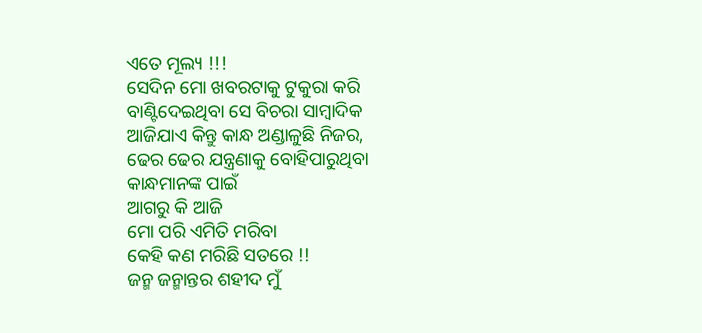ଏତେ ମୂଲ୍ୟ !!!
ସେଦିନ ମୋ ଖବରଟାକୁ ଟୁକୁରା କରି
ବାଣ୍ଟିଦେଇଥିବା ସେ ବିଚରା ସାମ୍ବାଦିକ
ଆଜିଯାଏ କିନ୍ତୁ କାନ୍ଧ ଅଣ୍ଡାଳୁଛି ନିଜର,
ଢେର ଢେର ଯନ୍ତ୍ରଣାକୁ ବୋହିପାରୁଥିବା
କାନ୍ଧମାନଙ୍କ ପାଇଁ
ଆଗରୁ କି ଆଜି
ମୋ ପରି ଏମିତି ମରିବା
କେହି କଣ ମରିଛି ସତରେ !!
ଜନ୍ମ ଜନ୍ମାନ୍ତର ଶହୀଦ ମୁଁ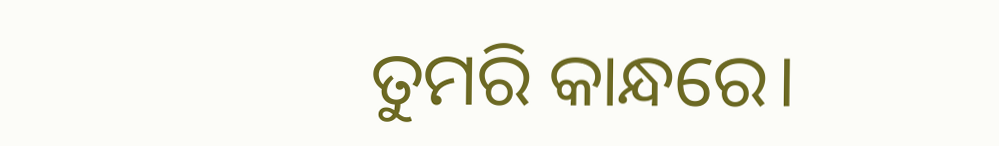ତୁମରି କାନ୍ଧରେ।